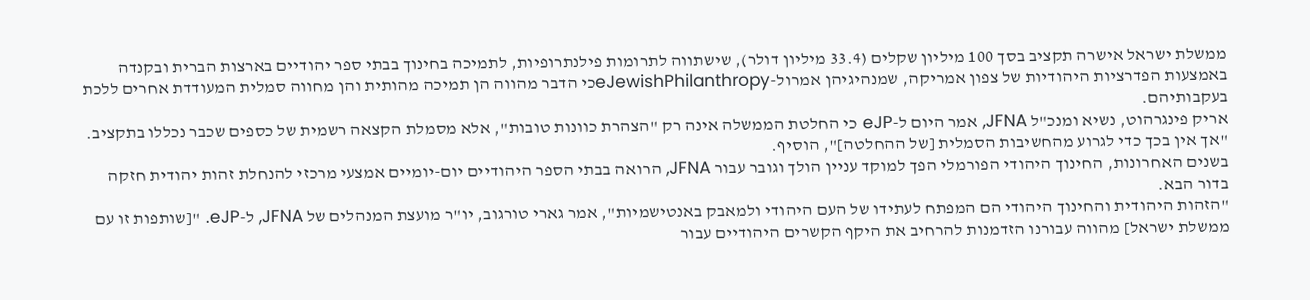ממשלת ישראל אישרה תקציב בסך 100 מיליון שקלים (33.4 מיליון דולר), שישתווה לתרומות פילנתרופיות, לתמיכה בחינוך בבתי ספר יהודיים בארצות הברית ובקנדה באמצעות הפדרציות היהודיות של צפון אמריקה, שמנהיגיהן אמרול-eJewishPhilanthropyכי הדבר מהווה הן תמיכה מהותית והן מחווה סמלית המעודדת אחרים ללכת בעקבותיהם.
אריק פינגרהוט, נשיא ומנכ"ל JFNA, אמר היום ל-eJP כי החלטת הממשלה אינה רק "הצהרת כוונות טובות", אלא מסמלת הקצאה רשמית של כספים שכבר נכללו בתקציב. "אך אין בכך כדי לגרוע מהחשיבות הסמלית [של ההחלטה]", הוסיף.
בשנים האחרונות, החינוך היהודי הפורמלי הפך למוקד עניין הולך וגובר עבור JFNA, הרואה בבתי הספר היהודיים יום-יומיים אמצעי מרכזי להנחלת זהות יהודית חזקה בדור הבא.
"הזהות היהודית והחינוך היהודי הם המפתח לעתידו של העם היהודי ולמאבק באנטישמיות", אמר גארי טורגוב, יו"ר מועצת המנהלים של JFNA, ל-eJP. "[שותפות זו עם ממשלת ישראל] מהווה עבורנו הזדמנות להרחיב את היקף הקשרים היהודיים עבור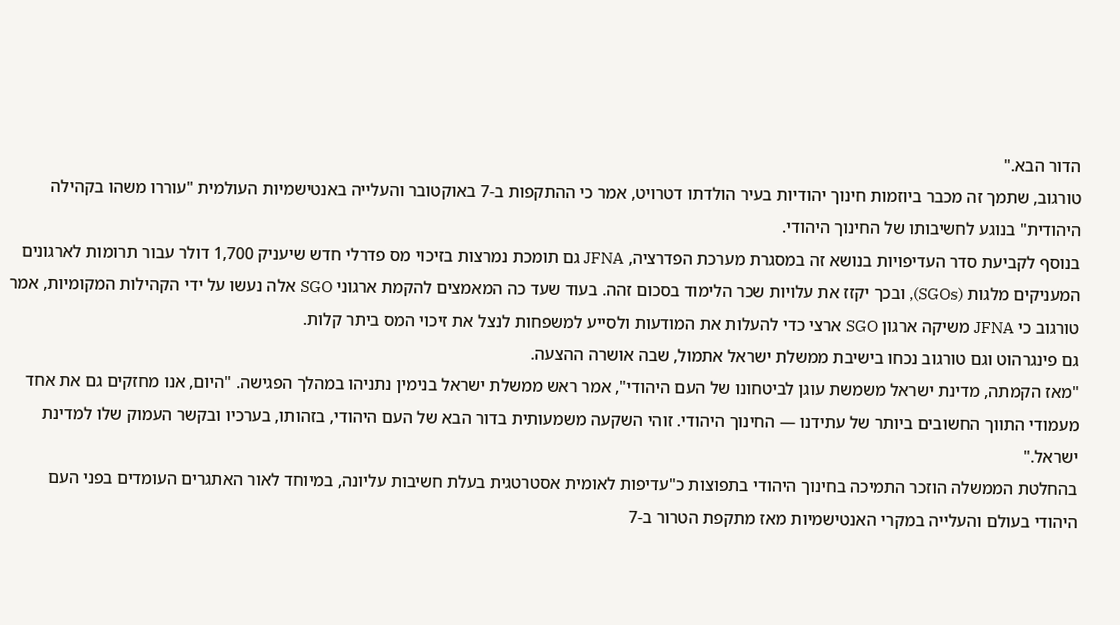הדור הבא."
טורגוב, שתמך זה מכבר ביוזמות חינוך יהודיות בעיר הולדתו דטרויט, אמר כי ההתקפות ב-7 באוקטובר והעלייה באנטישמיות העולמית "עוררו משהו בקהילה היהודית" בנוגע לחשיבותו של החינוך היהודי.
בנוסף לקביעת סדר העדיפויות בנושא זה במסגרת מערכת הפדרציה, JFNA גם תומכת נמרצות בזיכוי מס פדרלי חדש שיעניק 1,700 דולר עבור תרומות לארגונים המעניקים מלגות (SGOs), ובכך יקזז את עלויות שכר הלימוד בסכום זהה. בעוד שעד כה המאמצים להקמת ארגוני SGO אלה נעשו על ידי הקהילות המקומיות, אמר טורגוב כי JFNA משיקה ארגון SGO ארצי כדי להעלות את המודעות ולסייע למשפחות לנצל את זיכוי המס ביתר קלות.
גם פינגרהוט וגם טורגוב נכחו בישיבת ממשלת ישראל אתמול, שבה אושרה ההצעה.
"מאז הקמתה, מדינת ישראל משמשת עוגן לביטחונו של העם היהודי", אמר ראש ממשלת ישראל בנימין נתניהו במהלך הפגישה. "היום, אנו מחזקים גם את אחד מעמודי התווך החשובים ביותר של עתידנו — החינוך היהודי. זוהי השקעה משמעותית בדור הבא של העם היהודי, בזהותו, בערכיו ובקשר העמוק שלו למדינת ישראל."
בהחלטת הממשלה הוזכר התמיכה בחינוך היהודי בתפוצות כ"עדיפות לאומית אסטרטגית בעלת חשיבות עליונה, במיוחד לאור האתגרים העומדים בפני העם היהודי בעולם והעלייה במקרי האנטישמיות מאז מתקפת הטרור ב-7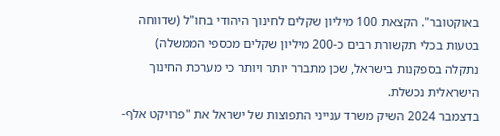באוקטובר". הקצאת 100 מיליון שקלים לחינוך היהודי בחו"ל (שדווחה בטעות בכלי תקשורת רבים כ-200 מיליון שקלים מכספי הממשלה) נתקלה בספקנות בישראל, שכן מתברר יותר ויותר כי מערכת החינוך הישראלית נכשלת.
בדצמבר 2024 השיק משרד ענייני התפוצות של ישראל את "פרויקט אלף-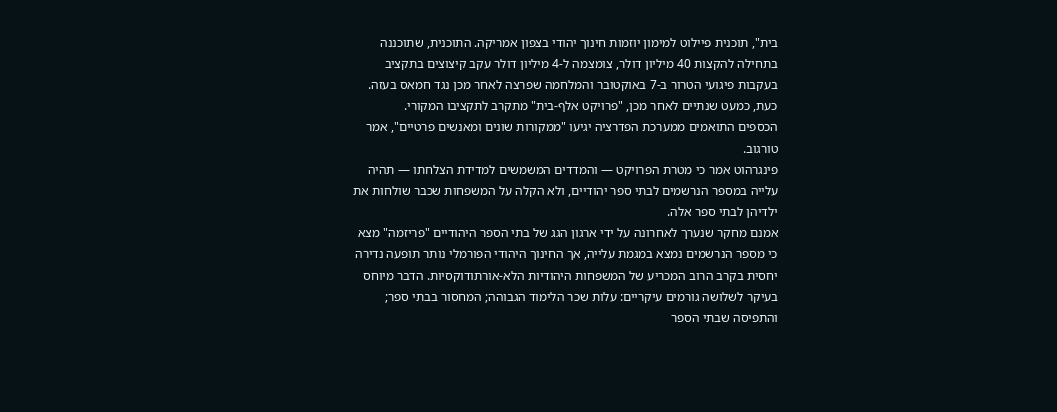בית", תוכנית פיילוט למימון יוזמות חינוך יהודי בצפון אמריקה. התוכנית, שתוכננה בתחילה להקצות 40 מיליון דולר, צומצמה ל-4 מיליון דולר עקב קיצוצים בתקציב בעקבות פיגועי הטרור ב-7 באוקטובר והמלחמה שפרצה לאחר מכן נגד חמאס בעזה. כעת, כמעט שנתיים לאחר מכן, "פרויקט אלף-בית" מתקרב לתקציבו המקורי.
הכספים התואמים ממערכת הפדרציה יגיעו "ממקורות שונים ומאנשים פרטיים", אמר טורגוב.
פינגרהוט אמר כי מטרת הפרויקט — והמדדים המשמשים למדידת הצלחתו — תהיה עלייה במספר הנרשמים לבתי ספר יהודיים, ולא הקלה על המשפחות שכבר שולחות את ילדיהן לבתי ספר אלה.
אמנם מחקר שנערך לאחרונה על ידי ארגון הגג של בתי הספר היהודיים "פריזמה" מצא כי מספר הנרשמים נמצא במגמת עלייה, אך החינוך היהודי הפורמלי נותר תופעה נדירה יחסית בקרב הרוב המכריע של המשפחות היהודיות הלא-אורתודוקסיות. הדבר מיוחס בעיקר לשלושה גורמים עיקריים: עלות שכר הלימוד הגבוהה; המחסור בבתי ספר; והתפיסה שבתי הספר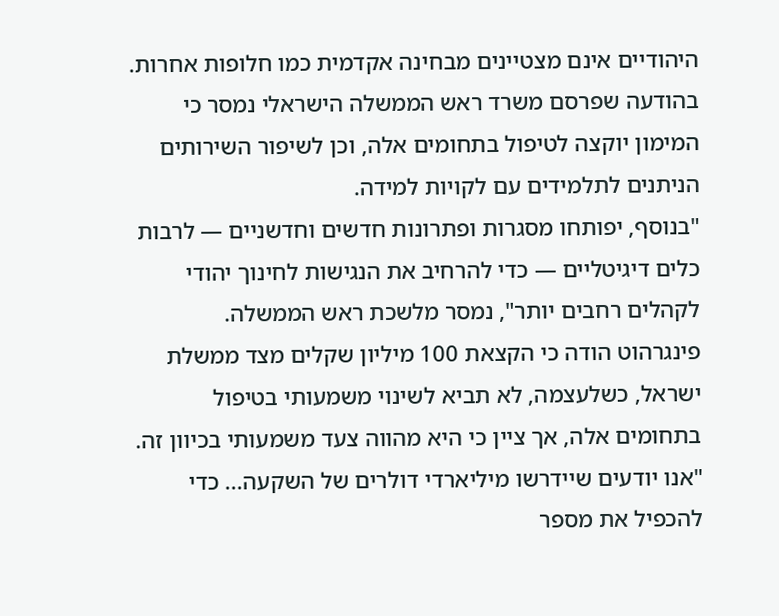היהודיים אינם מצטיינים מבחינה אקדמית כמו חלופות אחרות.
בהודעה שפרסם משרד ראש הממשלה הישראלי נמסר כי המימון יוקצה לטיפול בתחומים אלה, וכן לשיפור השירותים הניתנים לתלמידים עם לקויות למידה.
"בנוסף, יפותחו מסגרות ופתרונות חדשים וחדשניים — לרבות כלים דיגיטליים — כדי להרחיב את הנגישות לחינוך יהודי לקהלים רחבים יותר", נמסר מלשכת ראש הממשלה.
פינגרהוט הודה כי הקצאת 100 מיליון שקלים מצד ממשלת ישראל, כשלעצמה, לא תביא לשינוי משמעותי בטיפול בתחומים אלה, אך ציין כי היא מהווה צעד משמעותי בכיוון זה.
"אנו יודעים שיידרשו מיליארדי דולרים של השקעה... כדי להכפיל את מספר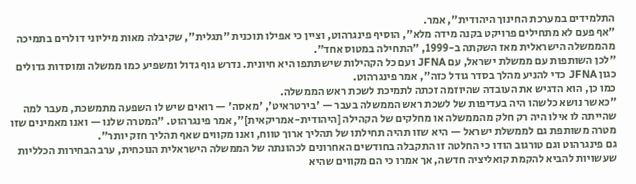התלמידים במערכת החינוך היהודית", אמר.
"אף פעם לא מתחילים פרויקט בקנה מידה מלא", הוסיף פינגרהוט, וציין כי אפילו תוכנית "תגלית", שקיבלה מאות מיליוני דולרים בתמיכה מהממשלה הישראלית מאז השקתה ב-1999, "התחילה במטוס אחד".
"לכן השותפות עם ממשלת ישראל, עם JFNA ועם כל הקהילות שישתתפו היא חיונית. נדרש גוף גדול ומשפיע כמו ממשלה ומוסדות גדולים כגון JFNA כדי להניע מהלך בסדר גודל כזה", אמר פינגרהוט.
כמו כן, הוא הדגיש את העובדה שהיוזמה זכתה לתמיכת לשכת ראש הממשלה.
"כאשר נושא כלשהו היה בעדיפות של לשכת ראש הממשלה בעבר — 'בירטראיט', 'מאסה' — רואים שיש לו השפעה מתמשכת, מעבר למה שהייתה לו אילו היה רק חלק מהממשלה או מחלקים של הקהילה [היהודית-אמריקאית]", אמר פינגרהוט. "המטרה שלנו — ואנו מאמינים שזו מטרה משותפת גם לממשלת ישראל — היא שזו תהיה תחילתו של תהליך ארוך טווח, ואנו מקווים שאף תהליך חזק יותר".
גם פינגרהוט וגם טורגוב הודו כי החלטה זו התקבלה בחודשים האחרונים לכהונתה של הממשלה הישראלית הנוכחית, ערב הבחירות הכלליות שעשויות להביא להקמת קואליציה חדשה, אך אמרו כי הם מקווים שהיא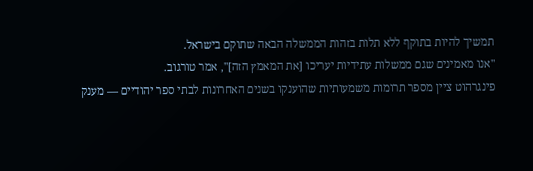תמשיך להיות בתוקף ללא תלות בזהות הממשלה הבאה שתוקם בישראל.
"אנו מאמינים שגם ממשלות עתידיות יעריכו [את המאמץ הזה]", אמר טורגוב.
פינגרהוט ציין מספר תרומות משמעותיות שהוענקו בשנים האחרונות לבתי ספר יהודיים — מענק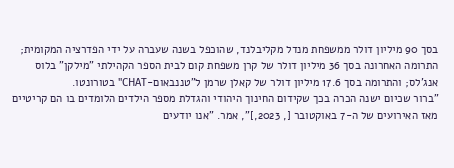בסך 90 מיליון דולר ממשפחת מנדל מקליבלנד, שהוכפל בשנה שעברה על ידי הפדרציה המקומית; התרומה האחרונה בסך 36 מיליון דולר של קרן משפחת קום לבית הספר הקהילתי "מילקן" בלוס אנג'לס; והתרומה בסך 17.6 מיליון דולר של קאלן שרמן ל"טננבאום-CHAT" בטורונטו.
"ברור שכיום ישנה הכרה בכך שקידום החינוך היהודי והגדלת מספר הילדים הלומדים בו הם קריטיים מאז האירועים של ה-7 באוקטובר [, 2023,]", אמר. "אנו יודעים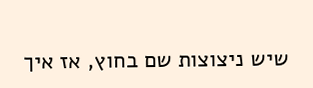שיש ניצוצות שם בחוץ, אז איך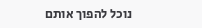נוכל להפוך אותם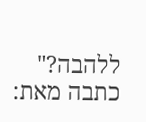ללהבה?"
כתבה מאת: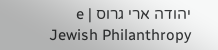יהודה ארי גרוס | e Jewish Philanthropy